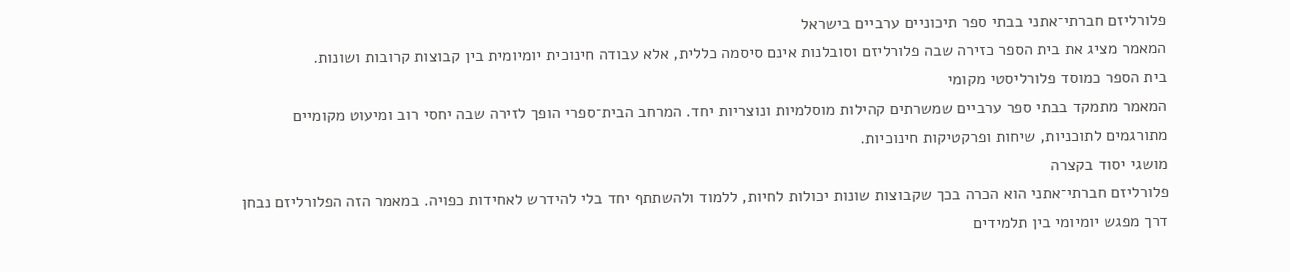פלורליזם חברתי־אתני בבתי ספר תיכוניים ערביים בישראל
המאמר מציג את בית הספר כזירה שבה פלורליזם וסובלנות אינם סיסמה כללית, אלא עבודה חינוכית יומיומית בין קבוצות קרובות ושונות.
בית הספר כמוסד פלורליסטי מקומי
המאמר מתמקד בבתי ספר ערביים שמשרתים קהילות מוסלמיות ונוצריות יחד. המרחב הבית־ספרי הופך לזירה שבה יחסי רוב ומיעוט מקומיים מתורגמים לתוכניות, שיחות ופרקטיקות חינוכיות.
מושגי יסוד בקצרה
פלורליזם חברתי־אתני הוא הכרה בכך שקבוצות שונות יכולות לחיות, ללמוד ולהשתתף יחד בלי להידרש לאחידות כפויה. במאמר הזה הפלורליזם נבחן דרך מפגש יומיומי בין תלמידים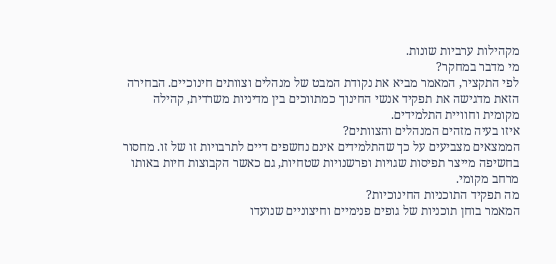מקהילות ערביות שונות.
מי מדבר במחקר?
לפי התקציר, המאמר מביא את נקודת המבט של מנהלים וצוותים חינוכיים. הבחירה הזאת מדגישה את תפקיד אנשי החינוך כמתווכים בין מדיניות משרדית, קהילה מקומית וחוויית התלמידים.
איזו בעיה מזהים המנהלים והצוותים?
הממצאים מצביעים על כך שהתלמידים אינם נחשפים דיים לתרבויות זו של זו. מחסור בחשיפה מייצר תפיסות שגויות ופרשנויות שטחיות, גם כאשר הקבוצות חיות באותו מרחב מקומי.
מה תפקיד התוכניות החינוכיות?
המאמר בוחן תוכניות של גופים פנימיים וחיצוניים שנועדו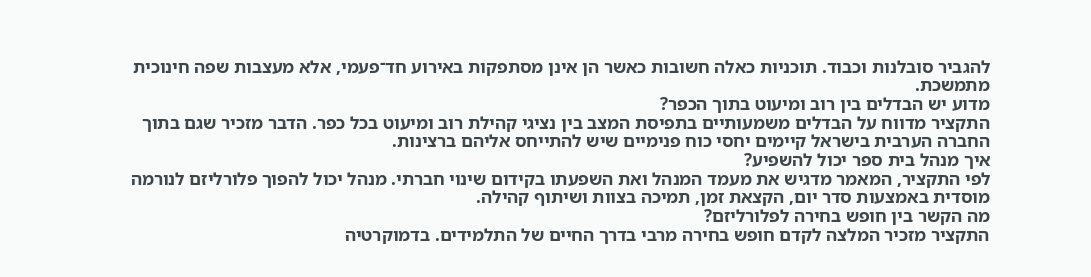להגביר סובלנות וכבוד. תוכניות כאלה חשובות כאשר הן אינן מסתפקות באירוע חד־פעמי, אלא מעצבות שפה חינוכית מתמשכת.
מדוע יש הבדלים בין רוב ומיעוט בתוך הכפר?
התקציר מדווח על הבדלים משמעותיים בתפיסת המצב בין נציגי קהילת רוב ומיעוט בכל כפר. הדבר מזכיר שגם בתוך החברה הערבית בישראל קיימים יחסי כוח פנימיים שיש להתייחס אליהם ברצינות.
איך מנהל בית ספר יכול להשפיע?
לפי התקציר, המאמר מדגיש את מעמד המנהל ואת השפעתו בקידום שינוי חברתי. מנהל יכול להפוך פלורליזם לנורמה מוסדית באמצעות סדר יום, הקצאת זמן, תמיכה בצוות ושיתוף קהילה.
מה הקשר בין חופש בחירה לפלורליזם?
התקציר מזכיר המלצה לקדם חופש בחירה מרבי בדרך החיים של התלמידים. בדמוקרטיה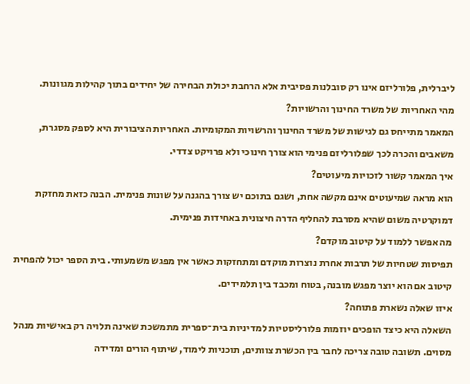ליברלית, פלורליזם אינו רק סובלנות פסיבית אלא הרחבת יכולת הבחירה של יחידים בתוך קהילות מגוונות.
מהי האחריות של משרד החינוך והרשויות?
המאמר מתייחס גם לגישות של משרד החינוך והרשויות המקומיות. האחריות הציבורית היא לספק מסגרת, משאבים והכרה לכך שפלורליזם פנימי הוא צורך חינוכי ולא פרויקט צדדי.
איך המאמר קשור לזכויות מיעוטים?
הוא מראה שמיעוטים אינם מקשה אחת, ושגם בתוכם יש צורך בהגנה על שונות פנימית. הבנה כזאת מחזקת דמוקרטיה משום שהיא מסרבת להחליף הדרה חיצונית באחידות פנימית.
מה אפשר ללמוד על קיטוב מוקדם?
תפיסות שטחיות של תרבות אחרת נוצרות מוקדם ומתחזקות כאשר אין מפגש משמעותי. בית הספר יכול להפחית קיטוב אם הוא יוצר מפגש מובנה, בטוח ומכבד בין תלמידים.
איזו שאלה נשארת פתוחה?
השאלה היא כיצד הופכים יוזמות פלורליסטיות למדיניות בית־ספרית מתמשכת שאינה תלויה רק באישיות מנהל מסוים. תשובה טובה צריכה לחבר בין הכשרת צוותים, תוכניות לימוד, שיתוף הורים ומדידה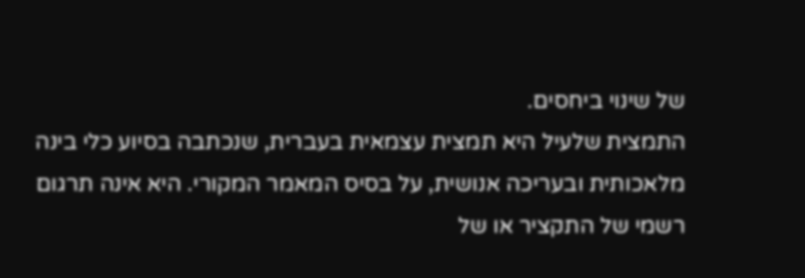של שינוי ביחסים.
התמצית שלעיל היא תמצית עצמאית בעברית, שנכתבה בסיוע כלי בינה מלאכותית ובעריכה אנושית, על בסיס המאמר המקורי. היא אינה תרגום רשמי של התקציר או של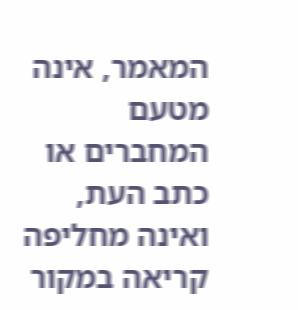המאמר, אינה מטעם המחברים או כתב העת, ואינה מחליפה קריאה במקור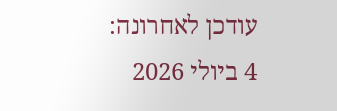עודכן לאחרונה: 4 ביולי 2026